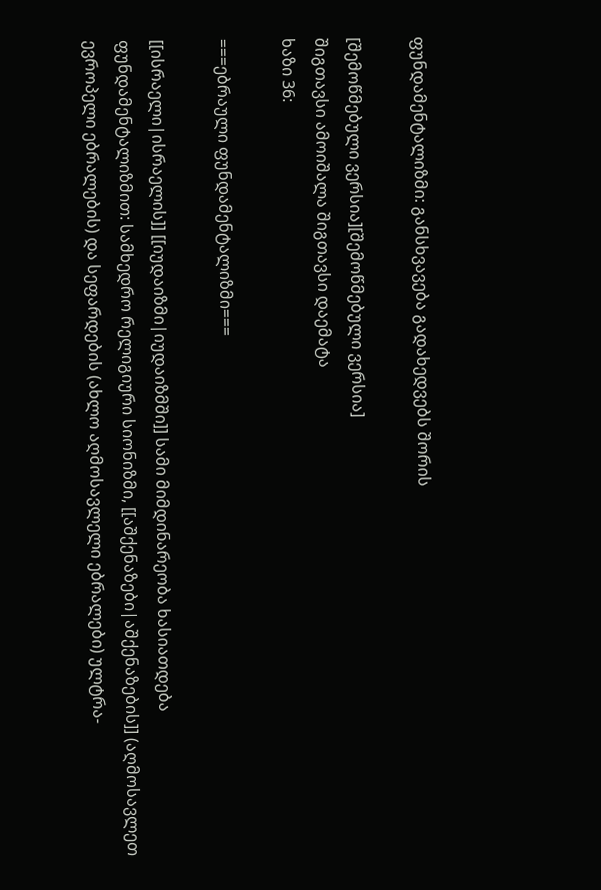ფუნდამენტალიზმი: განსხვავება გადახედვებს შორის

[შემოწმებული ვერსია][შემოწმებული ვერსია]
შიგთავსი ამოიშალა შიგთავსი დაემატა
ხაზი 36:

===ებრაული ფუნდამენტალიზმი===

[[ისრაელი|ისრაელის]] [[იუდაიზმი|იუდაიზმში]] სამი მიმდინარეობა ხასიათდება ფუნდამენტალიზმით: სამხედრო რელიგიური სიონიზმი, [[აშქენაზები|აშქენაზების]] (აღმოსავლეთ ევროპელი ებრალების) და სეფარდების (ახლო აღმოსავლელი ებრალები) ულტრა-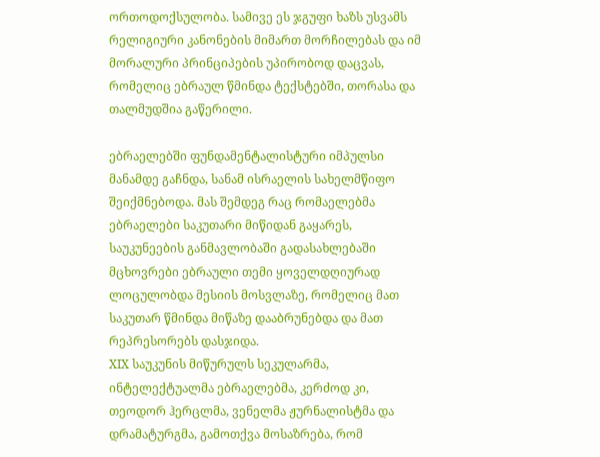ორთოდოქსულობა. სამივე ეს ჯგუფი ხაზს უსვამს რელიგიური კანონების მიმართ მორჩილებას და იმ მორალური პრინციპების უპირობოდ დაცვას, რომელიც ებრაულ წმინდა ტექსტებში, თორასა და თალმუდშია გაწერილი.

ებრაელებში ფუნდამენტალისტური იმპულსი მანამდე გაჩნდა, სანამ ისრაელის სახელმწიფო შეიქმნებოდა. მას შემდეგ რაც რომაელებმა ებრაელები საკუთარი მიწიდან გაყარეს, საუკუნეების განმავლობაში გადასახლებაში მცხოვრები ებრაული თემი ყოველდღიურად ლოცულობდა მესიის მოსვლაზე, რომელიც მათ საკუთარ წმინდა მიწაზე დააბრუნებდა და მათ რეპრესორებს დასჯიდა.
XIX საუკუნის მიწურულს სეკულარმა, ინტელექტუალმა ებრაელებმა, კერძოდ კი, თეოდორ ჰერცლმა, ვენელმა ჟურნალისტმა და დრამატურგმა, გამოთქვა მოსაზრება, რომ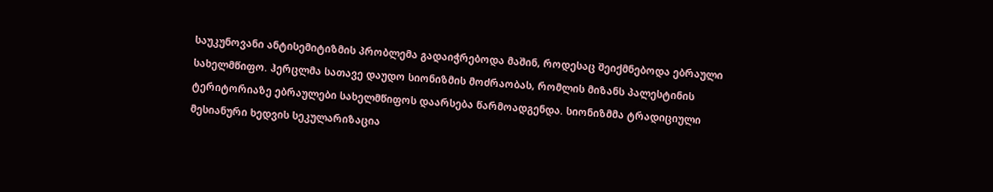საუკუნოვანი ანტისემიტიზმის პრობლემა გადაიჭრებოდა მაშინ, როდესაც შეიქმნებოდა ებრაული სახელმწიფო. ჰერცლმა სათავე დაუდო სიონიზმის მოძრაობას, რომლის მიზანს პალესტინის ტერიტორიაზე ებრაულები სახელმწიფოს დაარსება წარმოადგენდა. სიონიზმმა ტრადიციული მესიანური ხედვის სეკულარიზაცია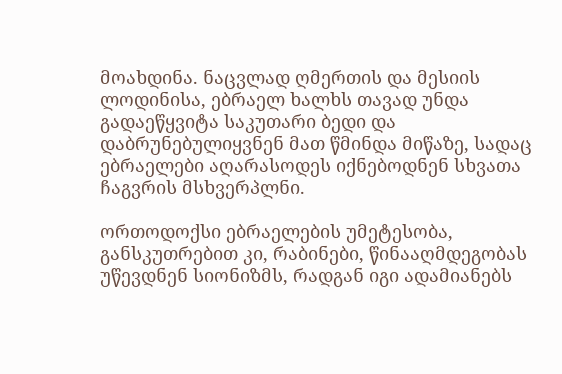მოახდინა. ნაცვლად ღმერთის და მესიის ლოდინისა, ებრაელ ხალხს თავად უნდა გადაეწყვიტა საკუთარი ბედი და დაბრუნებულიყვნენ მათ წმინდა მიწაზე, სადაც ებრაელები აღარასოდეს იქნებოდნენ სხვათა ჩაგვრის მსხვერპლნი.

ორთოდოქსი ებრაელების უმეტესობა, განსკუთრებით კი, რაბინები, წინააღმდეგობას უწევდნენ სიონიზმს, რადგან იგი ადამიანებს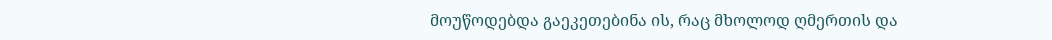მოუწოდებდა გაეკეთებინა ის, რაც მხოლოდ ღმერთის და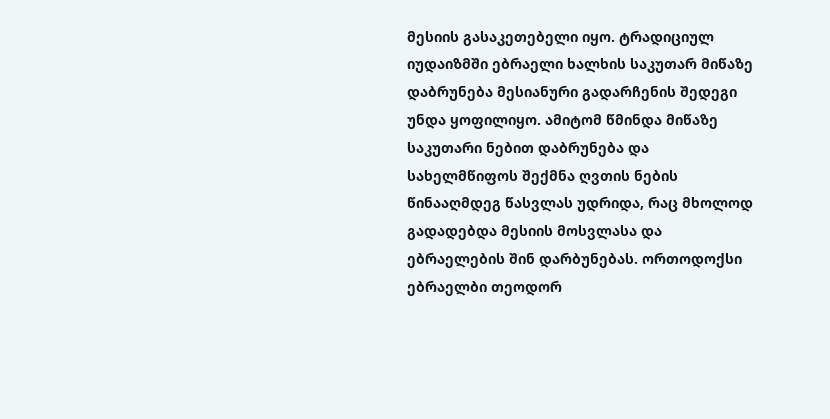მესიის გასაკეთებელი იყო. ტრადიციულ იუდაიზმში ებრაელი ხალხის საკუთარ მიწაზე დაბრუნება მესიანური გადარჩენის შედეგი უნდა ყოფილიყო. ამიტომ წმინდა მიწაზე საკუთარი ნებით დაბრუნება და სახელმწიფოს შექმნა ღვთის ნების წინააღმდეგ წასვლას უდრიდა, რაც მხოლოდ გადადებდა მესიის მოსვლასა და ებრაელების შინ დარბუნებას. ორთოდოქსი ებრაელბი თეოდორ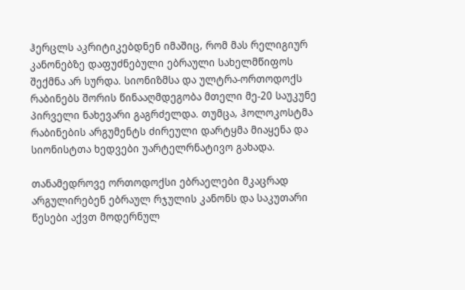ჰერცლს აკრიტიკებდნენ იმაშიც, რომ მას რელიგიურ კანონებზე დაფუძნებული ებრაული სახელმწიფოს შექმნა არ სურდა. სიონიზმსა და ულტრა-ორთოდოქს რაბინებს შორის წინააღმდეგობა მთელი მე-20 საუკუნე პირველი ნახევარი გაგრძელდა. თუმცა, ჰოლოკოსტმა რაბინების არგუმენტს ძირეული დარტყმა მიაყენა და სიონისტთა ხედვები უარტელრნატივო გახადა.

თანამედროვე ორთოდოქსი ებრაელები მკაცრად არგულირებენ ებრაულ რჯულის კანონს და საკუთარი წესები აქვთ მოდერნულ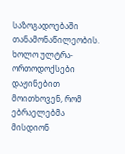საზოგადოებაში თანამონაწილეობის. ხოლო ულტრა-ორთოდოქსები დაჟინებით მოითხოვენ, რომ ებრაელებმა მისდიონ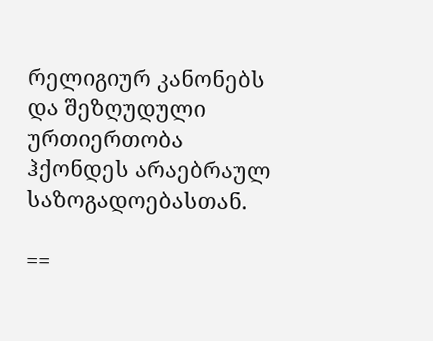რელიგიურ კანონებს და შეზღუდული ურთიერთობა ჰქონდეს არაებრაულ საზოგადოებასთან.

==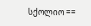სქოლიო ==